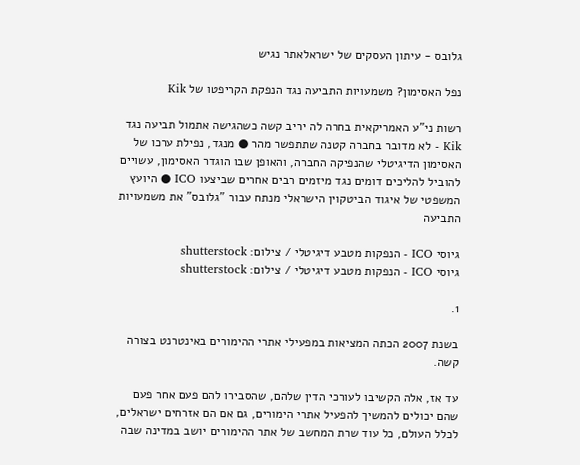גלובס - עיתון העסקים של ישראלאתר נגיש

נפל האסימון? משמעויות התביעה נגד הנפקת הקריפטו של Kik

רשות ני"ע האמריקאית בחרה לה יריב קשה כשהגישה אתמול תביעה נגד Kik - לא מדובר בחברה קטנה שתתפשר מהר ● מנגד, נפילת ערכו של האסימון הדיגיטלי שהנפיקה החברה, והאופן שבו הוגדר האסימון, עשויים להוביל להליכים דומים נגד מיזמים רבים אחרים שביצעו ICO ● היועץ המשפטי של איגוד הביטקוין הישראלי מנתח עבור "גלובס" את משמעויות התביעה

גיוסי ICO - הנפקות מטבע דיגיטלי / צילום: shutterstock
גיוסי ICO - הנפקות מטבע דיגיטלי / צילום: shutterstock

1.

בשנת 2007 הכתה המציאות במפעילי אתרי ההימורים באינטרנט בצורה קשה.

עד אז, אלה הקשיבו לעורכי הדין שלהם, שהסבירו להם פעם אחר פעם שהם יכולים להמשיך להפעיל אתרי הימורים, גם אם הם אזרחים ישראלים, לכלל העולם, כל עוד שרת המחשב של אתר ההימורים יושב במדינה שבה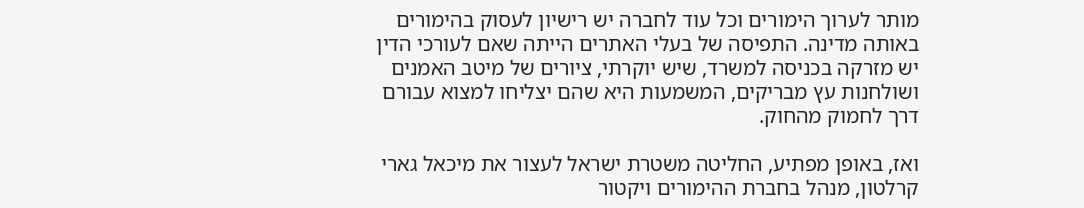מותר לערוך הימורים וכל עוד לחברה יש רישיון לעסוק בהימורים באותה מדינה. התפיסה של בעלי האתרים הייתה שאם לעורכי הדין יש מזרקה בכניסה למשרד, שיש יוקרתי, ציורים של מיטב האמנים ושולחנות עץ מבריקים, המשמעות היא שהם יצליחו למצוא עבורם דרך לחמוק מהחוק.

ואז, באופן מפתיע, החליטה משטרת ישראל לעצור את מיכאל גארי קרלטון, מנהל בחברת ההימורים ויקטור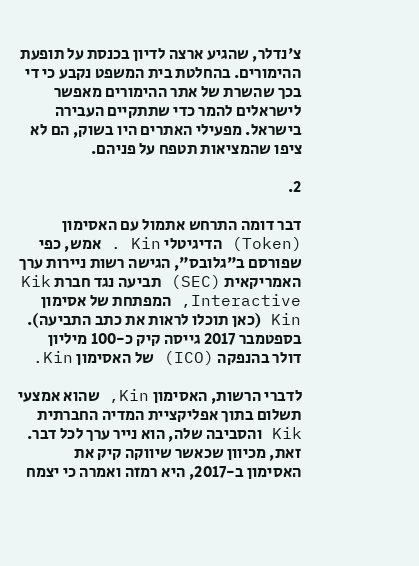צ'נדלר, שהגיע ארצה לדיון בכנסת על תופעת ההימורים. בהחלטת בית המשפט נקבע כי די בכך שהשרת של אתר ההימורים מאפשר לישראלים להמר כדי שתתקיים העבירה בישראל. מפעילי האתרים היו בשוק, הם לא ציפו שהמציאות תטפח על פניהם.

2.

דבר דומה התרחש אתמול עם האסימון (Token) הדיגיטלי Kin . אמש, כפי שפורסם ב"גלובס", הגישה רשות ניירות ערך האמריקאית (SEC) תביעה נגד חברת Kik Interactive, המפתחת של אסימון Kin (כאן תוכלו לראות את כתב התביעה). בספטמבר 2017 גייסה קיק כ-100 מיליון דולר בהנפקה (ICO) של האסימון Kin.

לדברי הרשות, האסימון Kin, שהוא אמצעי תשלום בתוך אפליקציית המדיה החברתית Kik והסביבה שלה, הוא נייר ערך לכל דבר. זאת, מכיוון שכאשר שיווקה קיק את האסימון ב-2017, היא רמזה ואמרה כי יצמח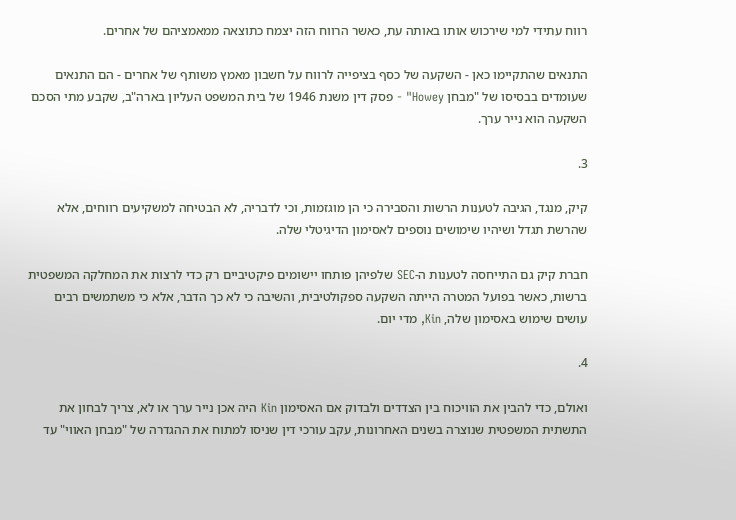רווח עתידי למי שירכוש אותו באותה עת, כאשר הרווח הזה יצמח כתוצאה ממאמציהם של אחרים.

התנאים שהתקיימו כאן - השקעה של כסף בציפייה לרווח על חשבון מאמץ משותף של אחרים - הם התנאים שעומדים בבסיסו של "מבחן Howey" - פסק דין משנת 1946 של בית המשפט העליון בארה"ב, שקבע מתי הסכם השקעה הוא נייר ערך.

3.

קיק, מנגד, הגיבה לטענות הרשות והסבירה כי הן מוגזמות, וכי לדבריה, לא הבטיחה למשקיעים רווחים, אלא שהרשת תגדל ושיהיו שימושים נוספים לאסימון הדיגיטלי שלה.

חברת קיק גם התייחסה לטענות ה-SEC שלפיהן פותחו יישומים פיקטיביים רק כדי לרצות את המחלקה המשפטית ברשות, כאשר בפועל המטרה הייתה השקעה ספקולטיבית, והשיבה כי לא כך הדבר, אלא כי משתמשים רבים עושים שימוש באסימון שלה, Kin, מדי יום.

4.

ואולם, כדי להבין את הוויכוח בין הצדדים ולבדוק אם האסימון Kin היה אכן נייר ערך או לא, צריך לבחון את התשתית המשפטית שנוצרה בשנים האחרונות, עקב עורכי דין שניסו למתוח את ההגדרה של "מבחן האווי" עד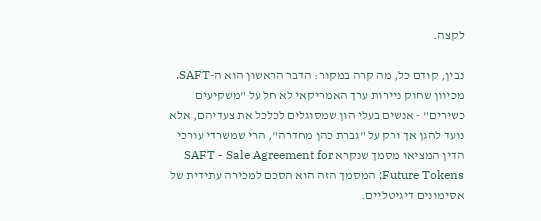לקצה.

נבין, קודם כל, מה קרה במקור: הדבר הראשון הוא ה-SAFT. מכיוון שחוק ניירות ערך האמריקאי לא חל על "משקיעים כשירים" - אנשים בעלי הון שמסוגלים לכלכל את צעדיהם, אלא נועד להגן אך ורק על "גברת כהן מחדרה", הרי שמשרדי עורכי הדין המציאו מסמך שנקרא SAFT - Sale Agreement for Future Tokens; המסמך הזה הוא הסכם למכירה עתידית של אסימונים דיגיטליים.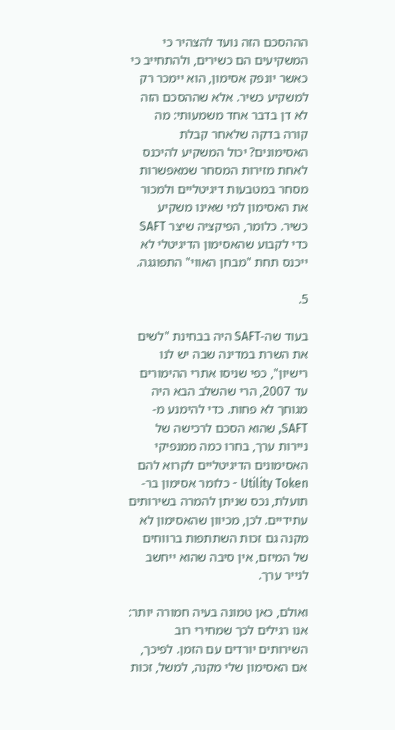הההסכם הזה נועד להצהיר כי המשקיעים הם כשירים, ולהתחייב כי כאשר יונפק אסימון, הוא יימכר רק למשקיע כשיר. אלא שההסכם הזה לא דן בדבר אחד משמעותי: מה קורה בדקה שלאחר קבלת האסימונים? יכול המשקיע להיכנס לאחת מזירות המסחר שמאפשרות מסחר במטבעות דיגיטליים ולמכור את האסימון למי שאינו משקיע כשיר. כלומר, הפיקציה שיצר SAFT כדי לקבוע שהאסימון הדיגיטלי לא ייכנס תחת "מבחן האווי" התפוגגה.

5.

בעוד שה-SAFT היה בבחינת "לשים את השרת במדינה שבה יש לנו רישיון", כפי שניסו אתרי ההימורים עד 2007, הרי שהשלב הבא היה מגוחך לא פחות. כדי להימנע מ-SAFT, שהוא הסכם לרכישה של ניירות ערך, בחרו כמה ממנפיקי האסימונים הדיגיטליים לקרוא להם Utility Token - כלומר אסימון בר-תועלת, נכס שניתן להמרה בשירותים עתידיים. לכן, מכיוון שהאסימון לא מקנה גם זכות השתתפות ברווחים של המיזם, אין סיבה שהוא ייחשב לנייר ערך.

ואולם, כאן טמונה בעיה חמורה יותר: אנו רגילים לכך שמחירי רוב השירותים יורדים עם הזמן. לפיכך, אם האסימון שלי מקנה, למשל, זכות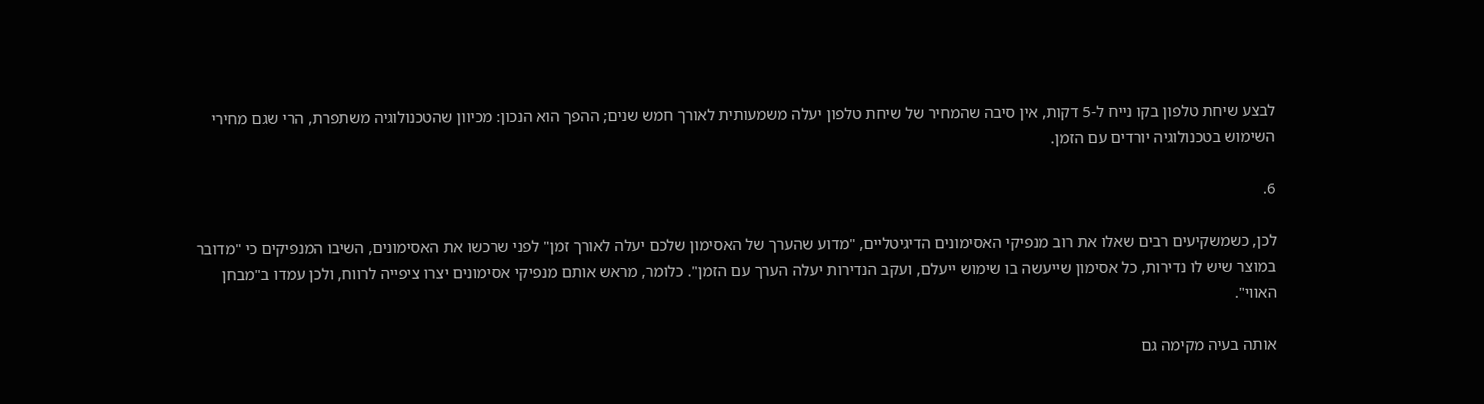לבצע שיחת טלפון בקו נייח ל-5 דקות, אין סיבה שהמחיר של שיחת טלפון יעלה משמעותית לאורך חמש שנים; ההפך הוא הנכון: מכיוון שהטכנולוגיה משתפרת, הרי שגם מחירי השימוש בטכנולוגיה יורדים עם הזמן.

6.

לכן, כשמשקיעים רבים שאלו את רוב מנפיקי האסימונים הדיגיטליים, "מדוע שהערך של האסימון שלכם יעלה לאורך זמן" לפני שרכשו את האסימונים, השיבו המנפיקים כי "מדובר במוצר שיש לו נדירות, כל אסימון שייעשה בו שימוש ייעלם, ועקב הנדירות יעלה הערך עם הזמן". כלומר, מראש אותם מנפיקי אסימונים יצרו ציפייה לרווח, ולכן עמדו ב"מבחן האווי".

אותה בעיה מקימה גם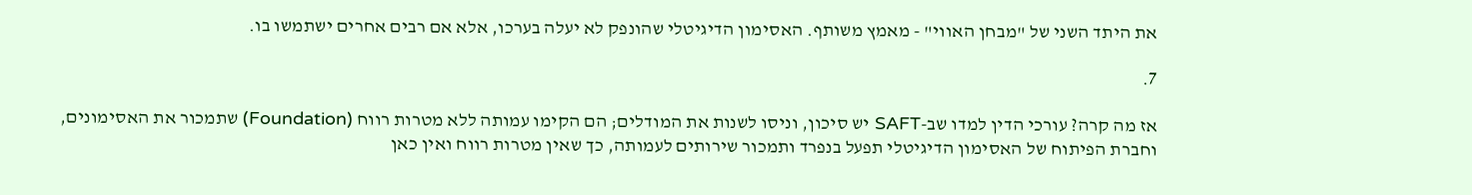את היתד השני של "מבחן האווי" - מאמץ משותף. האסימון הדיגיטלי שהונפק לא יעלה בערכו, אלא אם רבים אחרים ישתמשו בו.

7.

אז מה קרה? עורכי הדין למדו שב-SAFT יש סיכון, וניסו לשנות את המודלים; הם הקימו עמותה ללא מטרות רווח (Foundation) שתמכור את האסימונים, וחברת הפיתוח של האסימון הדיגיטלי תפעל בנפרד ותמכור שירותים לעמותה, כך שאין מטרות רווח ואין כאן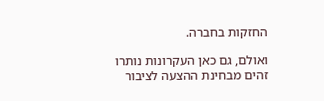החזקות בחברה.

ואולם, גם כאן העקרונות נותרו זהים מבחינת ההצעה לציבור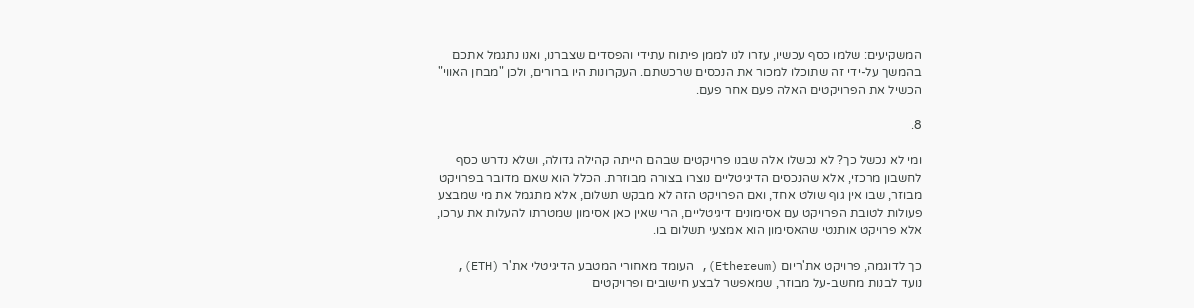המשקיעים: שלמו כסף עכשיו, עזרו לנו לממן פיתוח עתידי והפסדים שצברנו, ואנו נתגמל אתכם בהמשך על-ידי זה שתוכלו למכור את הנכסים שרכשתם. העקרונות היו ברורים, ולכן "מבחן האווי" הכשיל את הפרויקטים האלה פעם אחר פעם.

8.

ומי לא נכשל כך? לא נכשלו אלה שבנו פרויקטים שבהם הייתה קהילה גדולה, ושלא נדרש כסף לחשבון מרכזי, אלא שהנכסים הדיגיטליים נוצרו בצורה מבוזרת. הכלל הוא שאם מדובר בפרויקט מבוזר, שבו אין גוף שולט אחד, ואם הפרויקט הזה לא מבקש תשלום, אלא מתגמל את מי שמבצע פעולות לטובת הפרויקט עם אסימונים דיגיטליים, הרי שאין כאן אסימון שמטרתו להעלות את ערכו, אלא פרויקט אותנטי שהאסימון הוא אמצעי תשלום בו.

כך לדוגמה, פרויקט את'ריום (Ethereum), העומד מאחורי המטבע הדיגיטלי את'ר (ETH), נועד לבנות מחשב-על מבוזר, שמאפשר לבצע חישובים ופרויקטים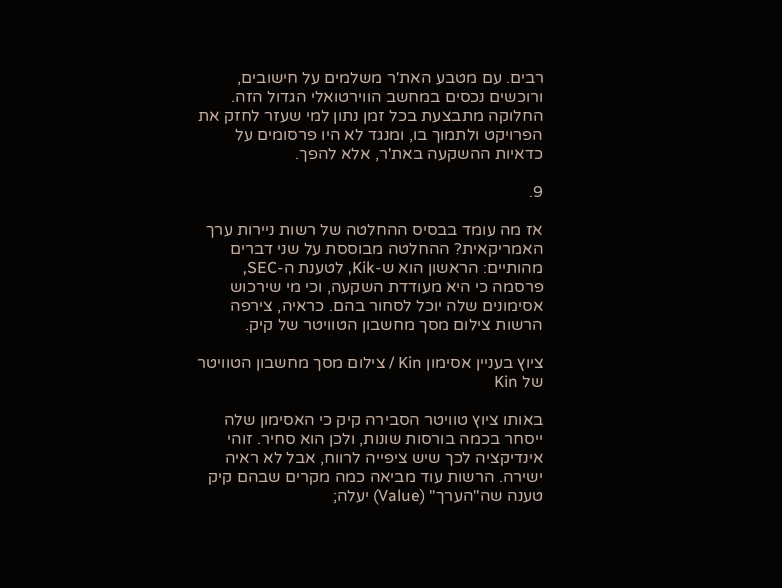רבים. עם מטבע האת'ר משלמים על חישובים, ורוכשים נכסים במחשב הווירטואלי הגדול הזה. החלוקה מתבצעת בכל זמן נתון למי שעזר לחזק את הפרויקט ולתמוך בו, ומנגד לא היו פרסומים על כדאיות ההשקעה באת'ר, אלא להפך.

9.

אז מה עומד בבסיס ההחלטה של רשות ניירות ערך האמריקאית? ההחלטה מבוססת על שני דברים מהותיים: הראשון הוא ש-Kik, לטענת ה-SEC, פרסמה כי היא מעודדת השקעה, וכי מי שירכוש אסימונים שלה יוכל לסחור בהם. כראיה, צירפה הרשות צילום מסך מחשבון הטוויטר של קיק.

ציוץ בעניין אסימון Kin / צילום מסך מחשבון הטוויטר של Kin

באותו ציוץ טוויטר הסבירה קיק כי האסימון שלה ייסחר בכמה בורסות שונות, ולכן הוא סחיר. זוהי אינדיקציה לכך שיש ציפייה לרווח, אבל לא ראיה ישירה. הרשות עוד מביאה כמה מקרים שבהם קיק טענה שה"הערך" (Value) יעלה;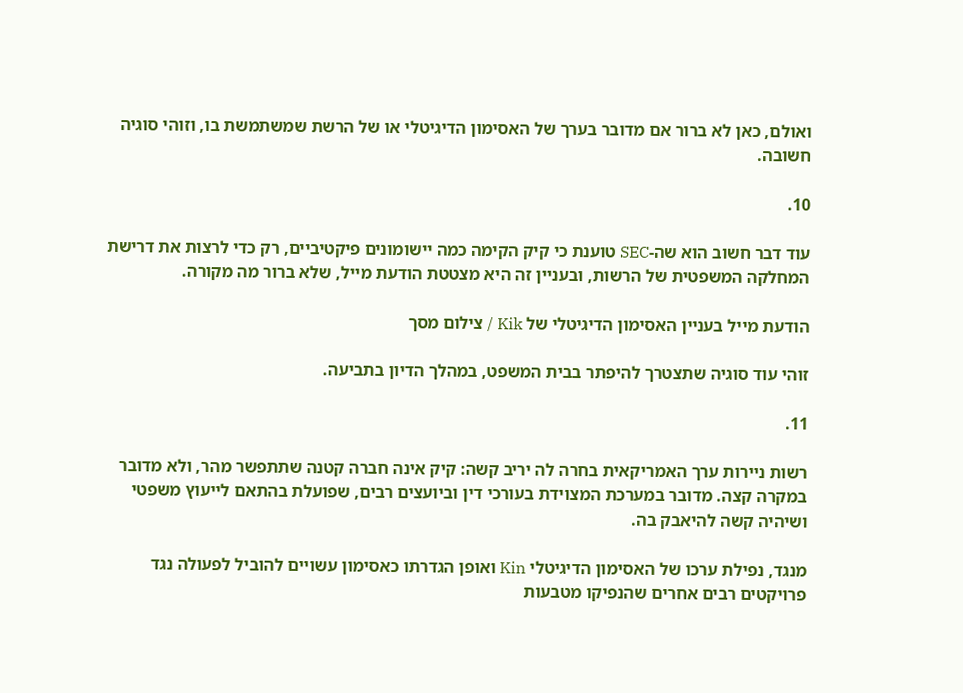ואולם, כאן לא ברור אם מדובר בערך של האסימון הדיגיטלי או של הרשת שמשתמשת בו, וזוהי סוגיה חשובה.

10.

עוד דבר חשוב הוא שה-SEC טוענת כי קיק הקימה כמה יישומונים פיקטיביים, רק כדי לרצות את דרישת המחלקה המשפטית של הרשות, ובעניין זה היא מצטטת הודעת מייל, שלא ברור מה מקורה.

הודעת מייל בעניין האסימון הדיגיטלי של Kik / צילום מסך

זוהי עוד סוגיה שתצטרך להיפתר בבית המשפט, במהלך הדיון בתביעה.

11.

רשות ניירות ערך האמריקאית בחרה לה יריב קשה: קיק אינה חברה קטנה שתתפשר מהר, ולא מדובר במקרה קצה. מדובר במערכת המצוידת בעורכי דין וביועצים רבים, שפועלת בהתאם לייעוץ משפטי ושיהיה קשה להיאבק בה.

מנגד, נפילת ערכו של האסימון הדיגיטלי Kin ואופן הגדרתו כאסימון עשויים להוביל לפעולה נגד פרויקטים רבים אחרים שהנפיקו מטבעות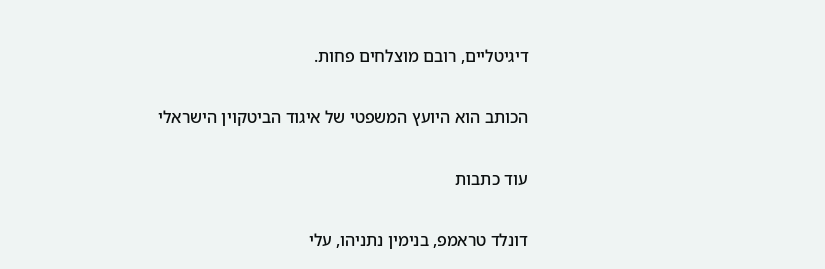דיגיטליים, רובם מוצלחים פחות.

הכותב הוא היועץ המשפטי של איגוד הביטקוין הישראלי

עוד כתבות

דונלד טראמפ, בנימין נתניהו, עלי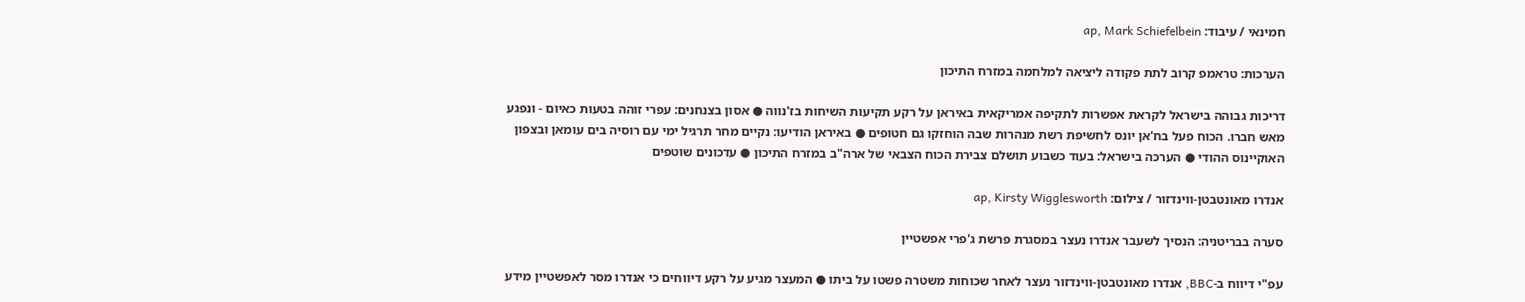חמינאי / עיבוד: ap, Mark Schiefelbein

הערכות: טראמפ קרוב לתת פקודה ליציאה למלחמה במזרח התיכון

דריכות גבוהה בישראל לקראת אפשרות לתקיפה אמריקאית באיראן על רקע תקיעות השיחות בז'נווה ● אסון בצנחנים: עפרי זוהה בטעות כאיום - ונפגע מאש חברו. הכוח פעל בח'אן יונס לחשיפת רשת מנהרות שבה הוחזקו גם חטופים ● באיראן הודיעו: נקיים מחר תרגיל ימי עם רוסיה בים עומאן ובצפון האוקיינוס ההודי ● הערכה בישראל: בעוד כשבוע תושלם צבירת הכוח הצבאי של ארה"ב במזרח התיכון ● עדכונים שוטפים

אנדרו מאונטבטן-ווינדזור / צילום: ap, Kirsty Wigglesworth

סערה בבריטניה: הנסיך לשעבר אנדרו נעצר במסגרת פרשת ג'פרי אפשטיין

עפ"י דיווח ב-BBC, אנדרו מאונטבטן-ווינדזור נעצר לאחר שכוחות משטרה פשטו על ביתו ● המעצר מגיע על רקע דיווחים כי אנדרו מסר לאפשטיין מידע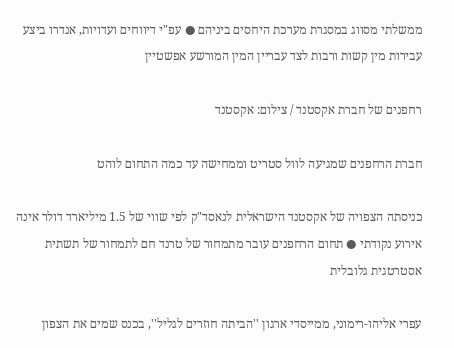ממשלתי מסווג במסגרת מערכת היחסים ביניהם ● עפ"י דיווחים ועדויות, אנדרו ביצע עבירות מין קשות ורבות לצד עבריין המין המורשע אפשטיין

רחפנים של חברת אקסטנד / צילום: אקסטנד

חברת הרחפנים שמגיעה לוול סטריט וממחישה עד כמה התחום לוהט

כניסתה הצפויה של אקסטנד הישראלית לנאסד"ק לפי שווי של 1.5 מיליארד דולר אינה אירוע נקודתי ● תחום הרחפנים עובר מתמחור של טרנד חם לתמחור של תשתית אסטרטגית גלובלית

עפרי אליהו-רימוני, ממייסדי ארגון ''הביתה חוזרים לגליל'', בכנס שמים את הצפון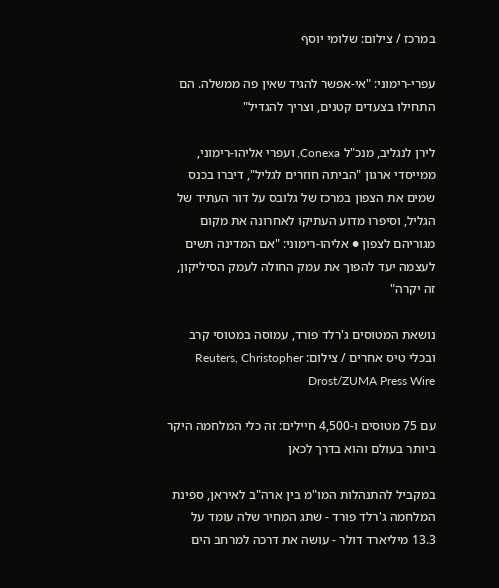במרכז / צילום: שלומי יוסף

עפרי-רימוני: "אי-אפשר להגיד שאין פה ממשלה. הם התחילו בצעדים קטנים, וצריך להגדיל"

לירן לנגליב, מנכ"ל Conexa, ועפרי אליהו-רימוני, ממייסדי ארגון "הביתה חוזרים לגליל", דיברו בכנס שמים את הצפון במרכז של גלובס על דור העתיד של הגליל, וסיפרו מדוע העתיקו לאחרונה את מקום מגוריהם לצפון ● אליהו-רימוני: "אם המדינה תשים לעצמה יעד להפוך את עמק החולה לעמק הסיליקון, זה יקרה"

נושאת המטוסים ג'רלד פורד, עמוסה במטוסי קרב ובכלי טיס אחרים / צילום: Reuters, Christopher Drost/ZUMA Press Wire

עם 75 מטוסים ו-4,500 חיילים: זה כלי המלחמה היקר ביותר בעולם והוא בדרך לכאן

במקביל להתנהלות המו"מ בין ארה"ב לאיראן, ספינת המלחמה ג'רלד פורד - שתג המחיר שלה עומד על 13.3 מיליארד דולר - עושה את דרכה למרחב הים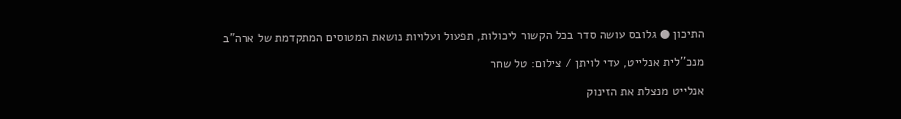התיכון ● גלובס עושה סדר בכל הקשור ליכולות, תפעול ועלויות נושאת המטוסים המתקדמת של ארה"ב

מנכ''לית אנלייט, עדי לויתן / צילום: טל שחר

אנלייט מנצלת את הזינוק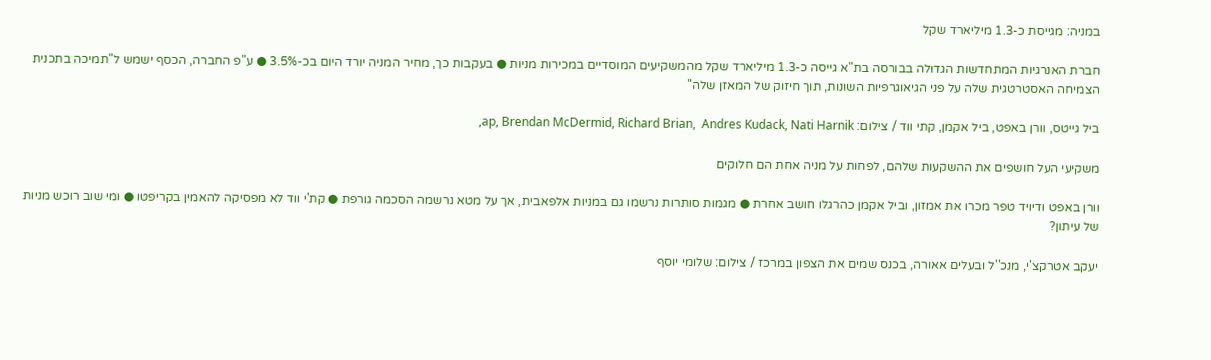במניה: מגייסת כ-1.3 מיליארד שקל

חברת האנרגיות המתחדשות הגדולה בבורסה בת"א גייסה כ-1.3 מיליארד שקל מהמשקיעים המוסדיים במכירות מניות ● בעקבות כך, מחיר המניה יורד היום בכ-3.5% ● ע"פ החברה, הכסף ישמש ל"תמיכה בתכנית הצמיחה האסטרטגית שלה על פני הגיאוגרפיות השונות, תוך חיזוק של המאזן שלה"

ביל גייטס, וורן באפט, ביל אקמן, קתי ווד / צילום: ap, Brendan McDermid, Richard Brian,  Andres Kudack, Nati Harnik,

משקיעי העל חושפים את ההשקעות שלהם, לפחות על מניה אחת הם חלוקים

וורן באפט ודיויד טפר מכרו את אמזון, וביל אקמן כהרגלו חושב אחרת ● מגמות סותרות נרשמו גם במניות אלפאבית, אך על מטא נרשמה הסכמה גורפת ● קת'י ווד לא מפסיקה להאמין בקריפטו ● ומי שוב רוכש מניות של עיתון?

יעקב אטרקצ'י, מנכ''ל ובעלים אאורה, בכנס שמים את הצפון במרכז / צילום: שלומי יוסף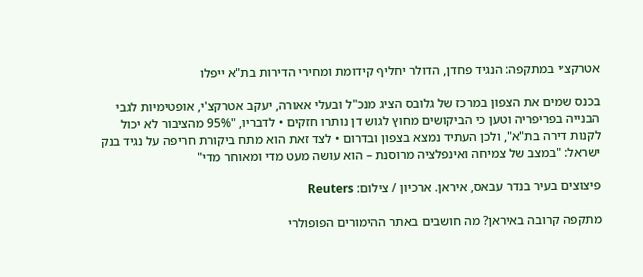אטרקצ׳י במתקפה: הנגיד פחדן, הדולר יחליף קידומת ומחירי הדירות בת"א ייפלו

בכנס שמים את הצפון במרכז של גלובס הציג מנכ"ל ובעלי אאורה, יעקב אטרקצ'י, אופטימיות לגבי הבנייה בפריפריה וטען כי הביקושים מחוץ לגוש דן נותרו חזקים • לדבריו, "95% מהציבור לא יכול לקנות דירה בת"א", ולכן העתיד נמצא בצפון ובדרום • לצד זאת הוא מתח ביקורת חריפה על נגיד בנק ישראל: "במצב של צמיחה ואינפלציה מרוסנת – הוא עושה מעט מדי ומאוחר מדי"

פיצוצים בעיר בנדר עבאס, איראן. ארכיון / צילום: Reuters

מתקפה קרובה באיראן? מה חושבים באתר ההימורים הפופולרי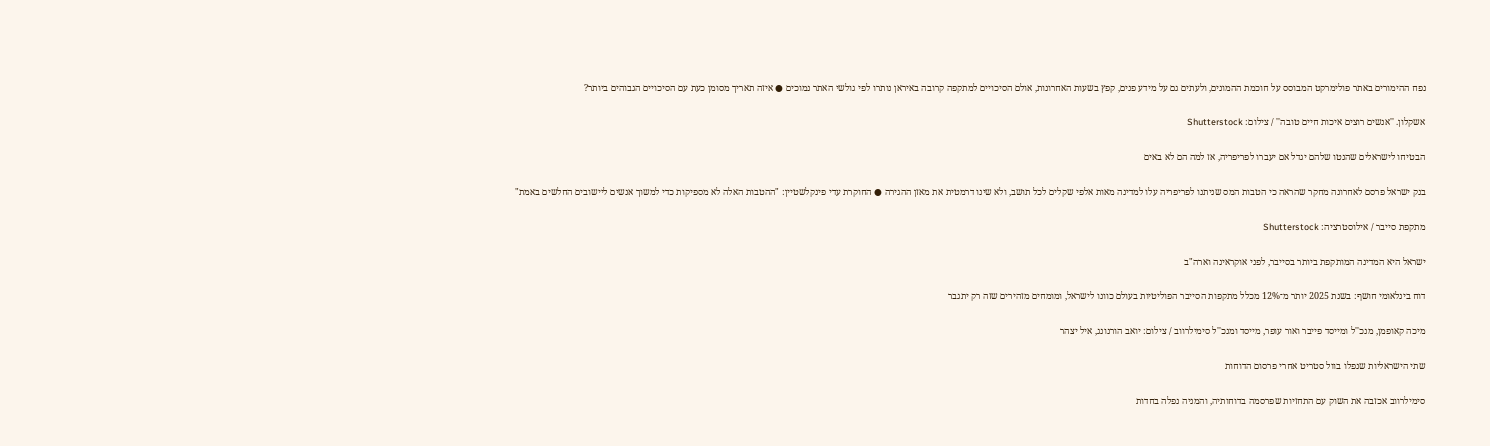נפח ההימורים באתר פולימרקט המבוסס על חוכמת ההמונים, ולעתים גם על מידע פנים, קפץ בשעות האחרונות, אולם הסיכויים למתקפה קרובה באיראן נותרו לפי גולשי האתר נמוכים ● איזה תאריך מסומן כעת עם הסיכויים הגבוהים ביותר?

אשקלון. ''אנשים רוצים איכות חיים טובה'' / צילום: Shutterstock

הבטיחו לישראלים שהנטו שלהם יגדל אם יעברו לפריפריה, אז למה הם לא באים

בנק ישראל פרסם לאחרונה מחקר שהראה כי הטבות המס שניתנו לפריפריה עלו למדינה מאות אלפי שקלים לכל תושב, ולא שינו דרמטית את מאזן ההגירה ● החוקרת עדי פינקלשטיין: "ההטבות האלה לא מספיקות כדי למשוך אנשים ליישובים החלשים באמת"

מתקפת סייבר / אילוסטרציה: Shutterstock

ישראל היא המדינה המותקפת ביותר בסייבר, לפני אוקראינה וארה"ב

דוח בינלאומי חושף: בשנת 2025 יותר מ־12% מכלל מתקפות הסייבר הפוליטיות בעולם כוונו לישראל, ומומחים מזהירים שזה רק יתגבר

מיכה קאופמן, מנכ''ל ומייסד פייבר ואור עופר, מייסד ומנכ''ל סימילרווב / צילום: יואב הורנונג, איל יצהר

שתי הישראליות שנפלו בוול סטריט אחרי פרסום הדוחות

סימילרווב אכזבה את השוק עם התחזיות שפרסמה בדוחותיה, והמניה נפלה בחדות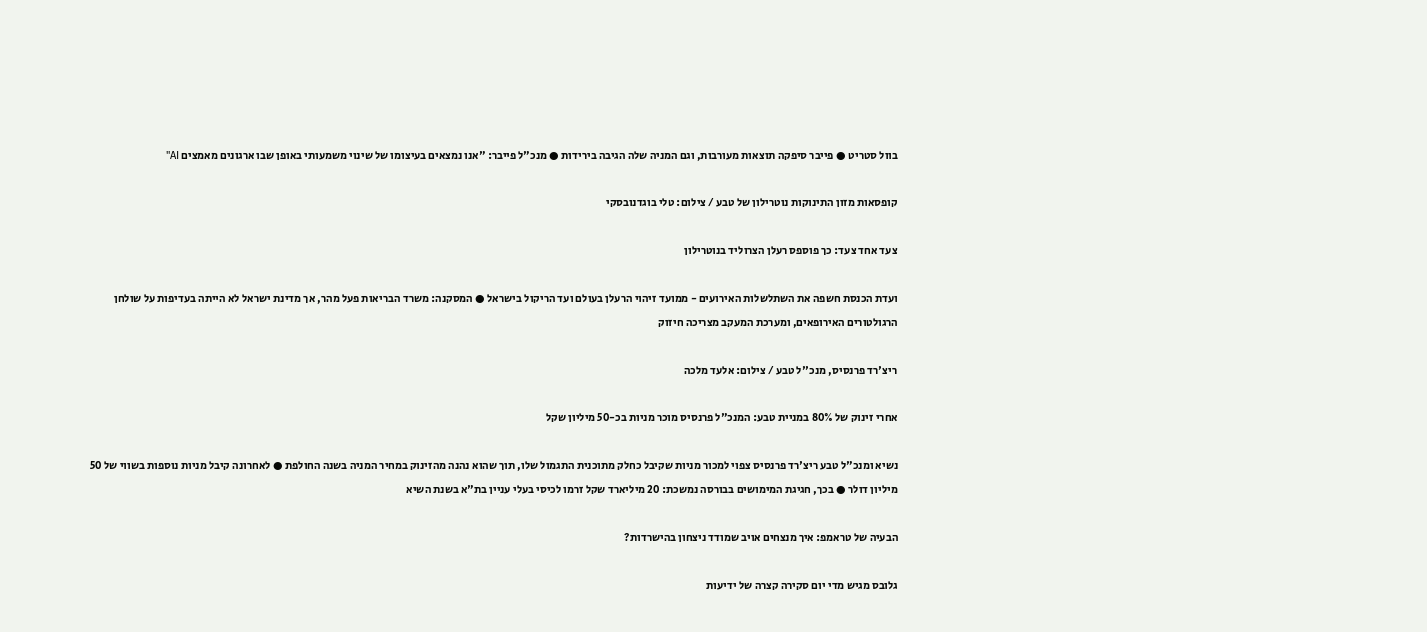בוול סטריט ● פייבר סיפקה תוצאות מעורבות, וגם המניה שלה הגיבה בירידות ● מנכ"ל פייבר: "אנו נמצאים בעיצומו של שינוי משמעותי באופן שבו ארגונים מאמצים AI"

קופסאות מזון התינוקות נוטרילון של טבע / צילום: טלי בוגדנובסקי

צעד אחד צעד: כך פוספס רעלן הצרוליד בנוטרילון

ועדת הכנסת חשפה את השתלשלות האירועים - ממועד זיהוי הרעלן בעולם ועד הריקול בישראל ● המסקנה: משרד הבריאות פעל מהר, אך מדינת ישראל לא הייתה בעדיפות על שולחן הרגולטורים האירופאים, ומערכת המעקב מצריכה חיזוק

ריצ'רד פרנסיס, מנכ''ל טבע / צילום: אלעד מלכה

אחרי זינוק של 80% במניית טבע: המנכ"ל פרנסיס מוכר מניות בכ-50 מיליון שקל

נשיא ומנכ"ל טבע ריצ'רד פרנסיס צפוי למכור מניות שקיבל כחלק מתוכנית התגמול שלו, תוך שהוא נהנה מהזינוק במחיר המניה בשנה החולפת ● לאחרונה קיבל מניות נוספות בשווי של 50 מיליון דולר ● בכך, חגיגת המימושים בבורסה נמשכת: 20 מיליארד שקל זרמו לכיסי בעלי עניין בת"א בשנת השיא

הבעיה של טראמפ: איך מנצחים אויב שמודד ניצחון בהישרדות?

גלובס מגיש מדי יום סקירה קצרה של ידיעות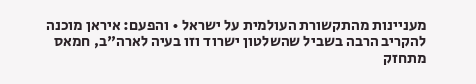מעניינות מהתקשורת העולמית על ישראל • והפעם: איראן מוכנה להקריב הרבה בשביל שהשלטון ישרוד וזו בעיה לארה"ב, חמאס מתחזק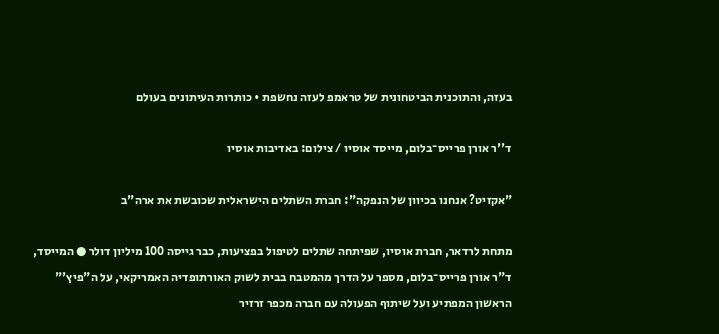בעזה, והתוכנית הביטחונית של טראמפ לעזה נחשפת • כותרות העיתונים בעולם

ד''ר אורן פרייס־בלום, מייסד אוסיו / צילום: באדיבות אוסיו

"אקזיט? אנחנו בכיוון של הנפקה": חברת השתלים הישראלית שכובשת את ארה"ב

מתחת לרדאר, חברת אוסיו, שפיתחה שתלים לטיפול בפציעות, כבר גייסה 100 מיליון דולר ● המייסד, ד"ר אורן פרייס־בלום, מספר על הדרך מהמטבח בבית לשוק האורתופדיה האמריקאי, על ה"פיץ'" הראשון המפתיע ועל שיתוף הפעולה עם חברה מכפר זרזיר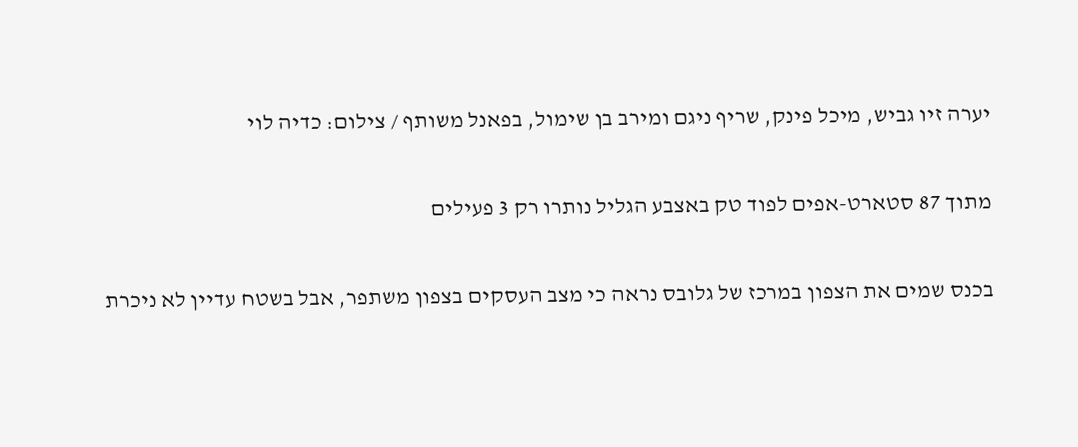יערה זיו גביש, מיכל פינק, שריף ניגם ומירב בן שימול, בפאנל משותף / צילום: כדיה לוי

מתוך 87 סטארט-אפים לפוד טק באצבע הגליל נותרו רק 3 פעילים

בכנס שמים את הצפון במרכז של גלובס נראה כי מצב העסקים בצפון משתפר, אבל בשטח עדיין לא ניכרת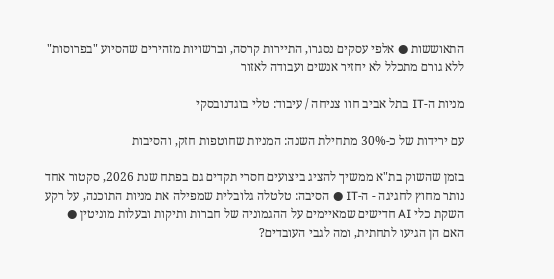התאוששות ● אלפי עסקים נסגרו, התיירות קרסה, וברשויות מזהירים שהסיוע "בפרוסות" ללא גורם מתכלל לא יחזיר אנשים ועבודה לאזור

מניות ה-IT בתל אביב חוו צניחה / עיבוד: טלי בוגדנובסקי

עם ירידות של כ-30% מתחילת השנה: המניות שחוטפות חזק, והסיבות

בזמן שהשוק בת"א ממשיך להציג ביצועים חסרי תקדים גם בפתח שנת 2026, סקטור אחד נותר מחוץ לחגיגה - ה-IT ● הסיבה: טלטלה גלובלית שמפילה את מניות התוכנה, על רקע השקת כלי AI חדישים שמאיימים על ההגמוניה של חברות ותיקות ובעלות מוניטין ● האם הן הגיעו לתחתית, ומה לגבי העובדים?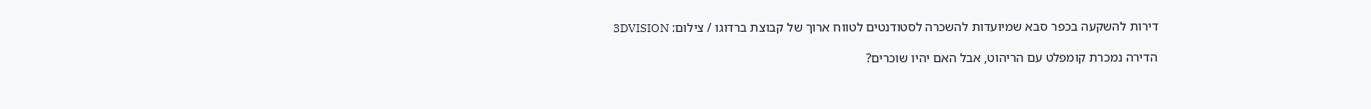דירות להשקעה בכפר סבא שמיועדות להשכרה לסטודנטים לטווח ארוך של קבוצת ברדוגו / צילום: 3DVISION

הדירה נמכרת קומפלט עם הריהוט, אבל האם יהיו שוכרים?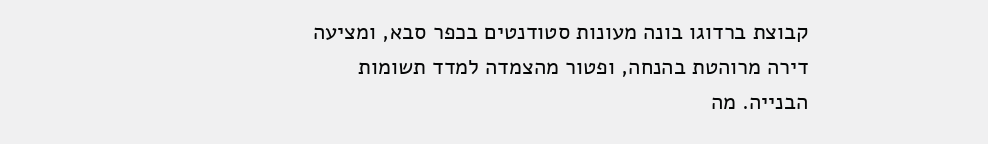קבוצת ברדוגו בונה מעונות סטודנטים בכפר סבא, ומציעה דירה מרוהטת בהנחה, ופטור מהצמדה למדד תשומות הבנייה. מה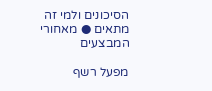הסיכונים ולמי זה מתאים ● מאחורי המבצעים

מפעל רשף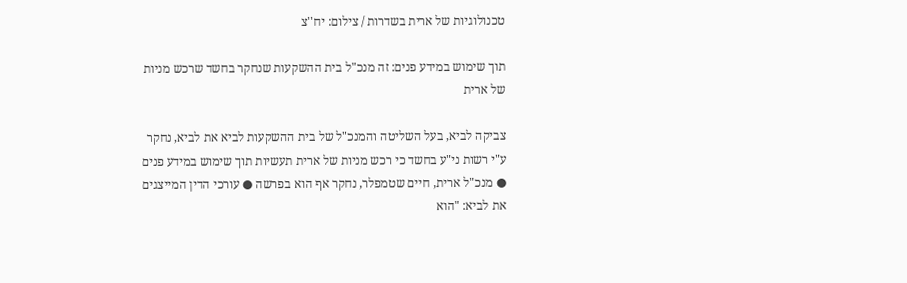טכנולוגיות של ארית בשדרות / צילום: יח''צ

תוך שימוש במידע פנים: זה מנכ"ל בית ההשקעות שנחקר בחשד שרכש מניות של ארית

צביקה לביא, בעל השליטה והמנכ"ל של בית ההשקעות לביא את לביא, נחקר ע"י רשות ני"ע בחשד כי רכש מניות של ארית תעשיות תוך שימוש במידע פנים ● מנכ"ל ארית, חיים שטמפלר, נחקר אף הוא בפרשה ● עורכי הדין המייצגים את לביא: "הוא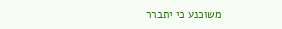משוכנע כי יתברר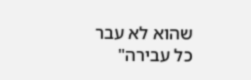שהוא לא עבר כל עבירה"